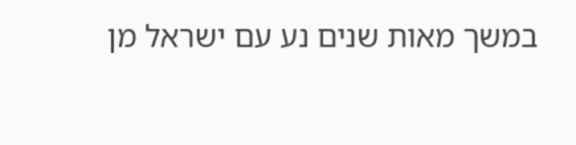במשך מאות שנים נע עם ישראל מן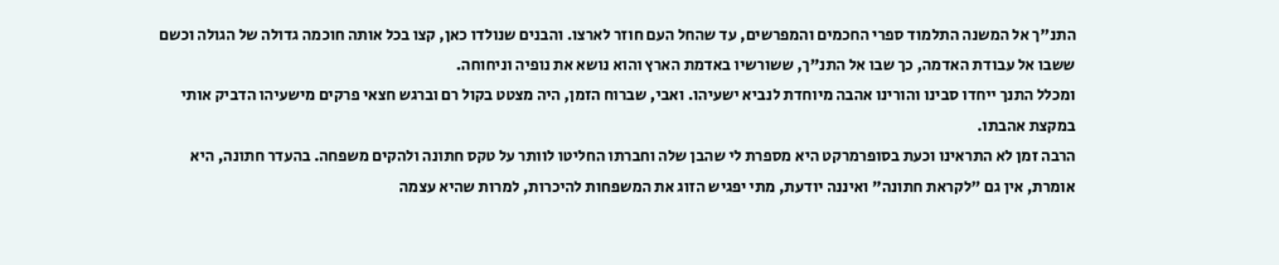התנ"ך אל המשנה התלמוד ספרי החכמים והמפרשים, עד שהחל העם חוזר לארצו. והבנים שנולדו כאן, קצו בכל אותה חוכמה גדולה של הגולה וכשם ששבו אל עבודת האדמה, כך שבו אל התנ"ך, ששורשיו באדמת הארץ והוא נושא את נופיה וניחוחה.
ומכלל התנך ייחדו סבינו והורינו אהבה מיוחדת לנביא ישעיהו. ואבי, שברוח הזמן, היה מצטט בקול רם וברגש חצאי פרקים מישעיהו הדביק אותי במקצת אהבתו.
הרבה זמן לא התראינו וכעת בסופרמרקט היא מספרת לי שהבן שלה וחברתו החליטו לוותר על טקס חתונה ולהקים משפחה. בהעדר חתונה, היא אומרת, אין גם "לקראת חתונה" ואיננה יודעת, מתי יפגיש הזוג את המשפחות להיכרות, למרות שהיא עצמה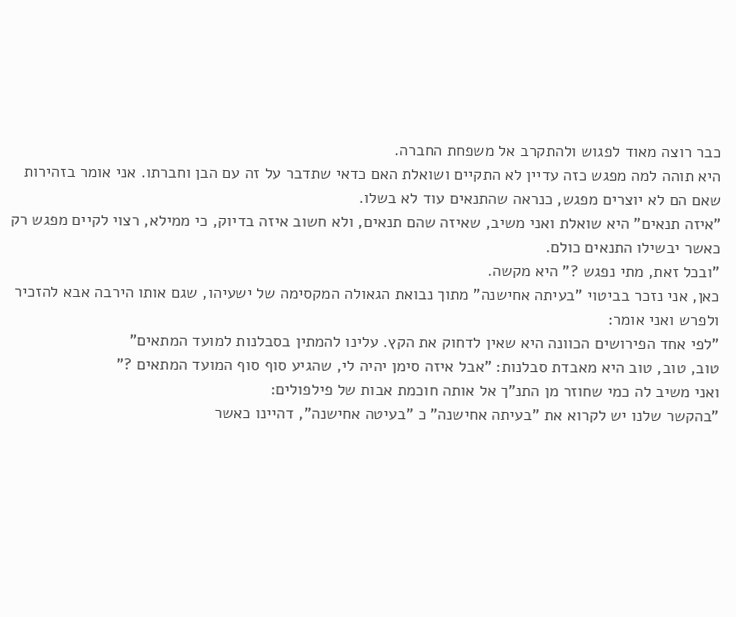כבר רוצה מאוד לפגוש ולהתקרב אל משפחת החברה.
היא תוהה למה מפגש כזה עדיין לא התקיים ושואלת האם כדאי שתדבר על זה עם הבן וחברתו. אני אומר בזהירות שאם הם לא יוצרים מפגש, כנראה שהתנאים עוד לא בשלו.
"איזה תנאים" היא שואלת ואני משיב, שאיזה שהם תנאים, ולא חשוב איזה בדיוק, כי ממילא, רצוי לקיים מפגש רק כאשר יבשילו התנאים כולם.
"ובכל זאת, מתי נפגש ?" היא מקשה.
כאן, אני נזכר בביטוי "בעיתה אחישנה" מתוך נבואת הגאולה המקסימה של ישעיהו, שגם אותו הירבה אבא להזכיר ולפרש ואני אומר:
"לפי אחד הפירושים הכוונה היא שאין לדחוק את הקץ. עלינו להמתין בסבלנות למועד המתאים"
טוב, טוב, טוב היא מאבדת סבלנות: "אבל איזה סימן יהיה לי, שהגיע סוף סוף המועד המתאים ?"
ואני משיב לה כמי שחוזר מן התנ"ך אל אותה חוכמת אבות של פילפולים:
"בהקשר שלנו יש לקרוא את "בעיתה אחישנה" כ "בעיטה אחישנה", דהיינו כאשר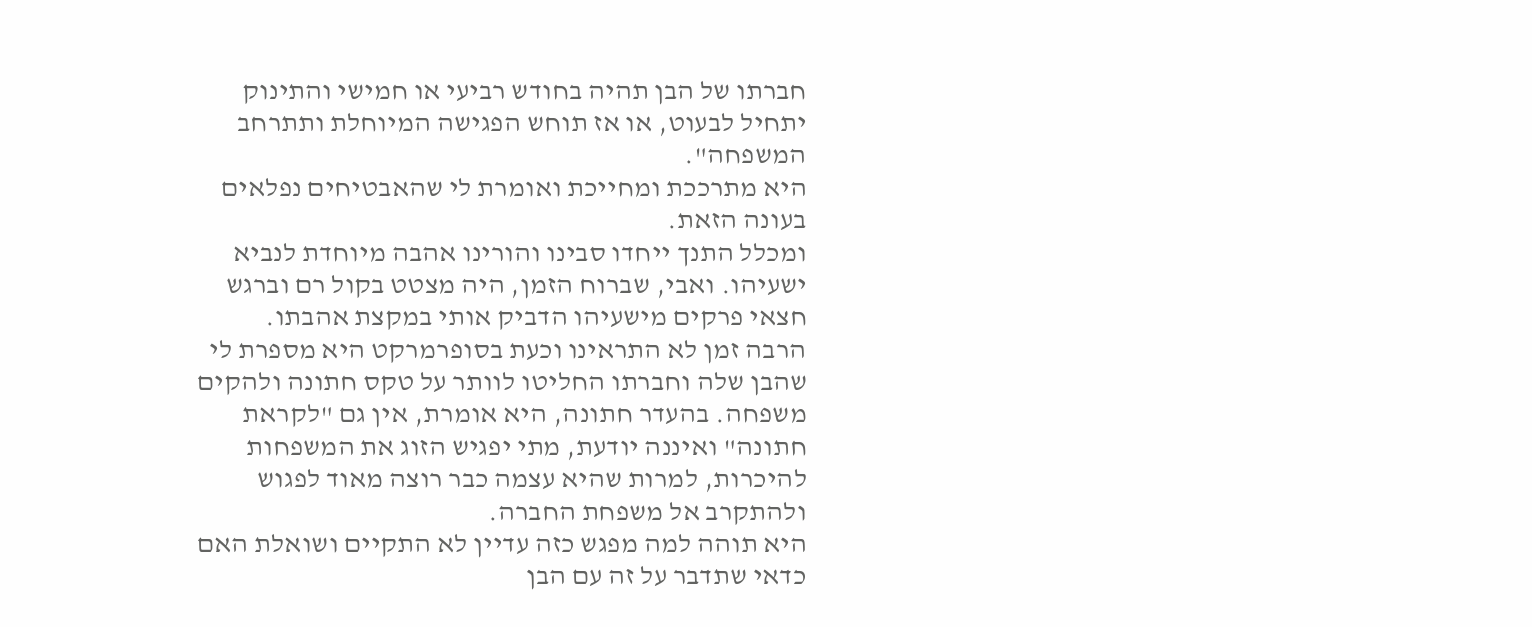חברתו של הבן תהיה בחודש רביעי או חמישי והתינוק יתחיל לבעוט, או אז תוחש הפגישה המיוחלת ותתרחב המשפחה".
היא מתרככת ומחייכת ואומרת לי שהאבטיחים נפלאים בעונה הזאת.
ומכלל התנך ייחדו סבינו והורינו אהבה מיוחדת לנביא ישעיהו. ואבי, שברוח הזמן, היה מצטט בקול רם וברגש חצאי פרקים מישעיהו הדביק אותי במקצת אהבתו.
הרבה זמן לא התראינו וכעת בסופרמרקט היא מספרת לי שהבן שלה וחברתו החליטו לוותר על טקס חתונה ולהקים משפחה. בהעדר חתונה, היא אומרת, אין גם "לקראת חתונה" ואיננה יודעת, מתי יפגיש הזוג את המשפחות להיכרות, למרות שהיא עצמה כבר רוצה מאוד לפגוש ולהתקרב אל משפחת החברה.
היא תוהה למה מפגש כזה עדיין לא התקיים ושואלת האם כדאי שתדבר על זה עם הבן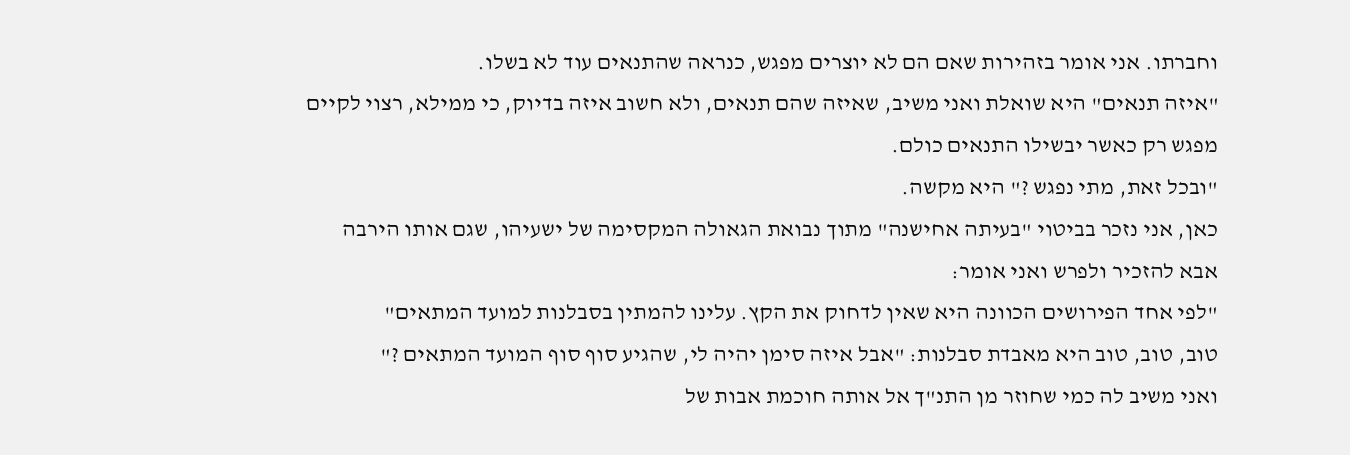וחברתו. אני אומר בזהירות שאם הם לא יוצרים מפגש, כנראה שהתנאים עוד לא בשלו.
"איזה תנאים" היא שואלת ואני משיב, שאיזה שהם תנאים, ולא חשוב איזה בדיוק, כי ממילא, רצוי לקיים מפגש רק כאשר יבשילו התנאים כולם.
"ובכל זאת, מתי נפגש ?" היא מקשה.
כאן, אני נזכר בביטוי "בעיתה אחישנה" מתוך נבואת הגאולה המקסימה של ישעיהו, שגם אותו הירבה אבא להזכיר ולפרש ואני אומר:
"לפי אחד הפירושים הכוונה היא שאין לדחוק את הקץ. עלינו להמתין בסבלנות למועד המתאים"
טוב, טוב, טוב היא מאבדת סבלנות: "אבל איזה סימן יהיה לי, שהגיע סוף סוף המועד המתאים ?"
ואני משיב לה כמי שחוזר מן התנ"ך אל אותה חוכמת אבות של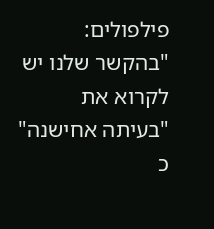פילפולים:
"בהקשר שלנו יש לקרוא את "בעיתה אחישנה" כ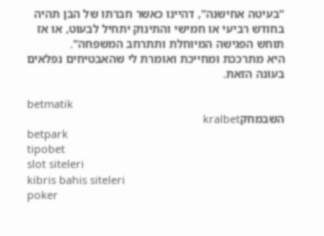"בעיטה אחישנה", דהיינו כאשר חברתו של הבן תהיה בחודש רביעי או חמישי והתינוק יתחיל לבעוט, או אז תוחש הפגישה המיוחלת ותתרחב המשפחה".
היא מתרככת ומחייכת ואומרת לי שהאבטיחים נפלאים בעונה הזאת.

betmatik
השבמחקkralbet
betpark
tipobet
slot siteleri
kibris bahis siteleri
poker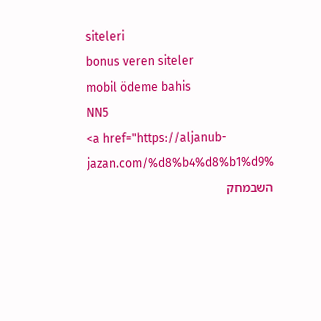siteleri
bonus veren siteler
mobil ödeme bahis
NN5
<a href="https://aljanub-jazan.com/%d8%b4%d8%b1%d9%
השבמחק